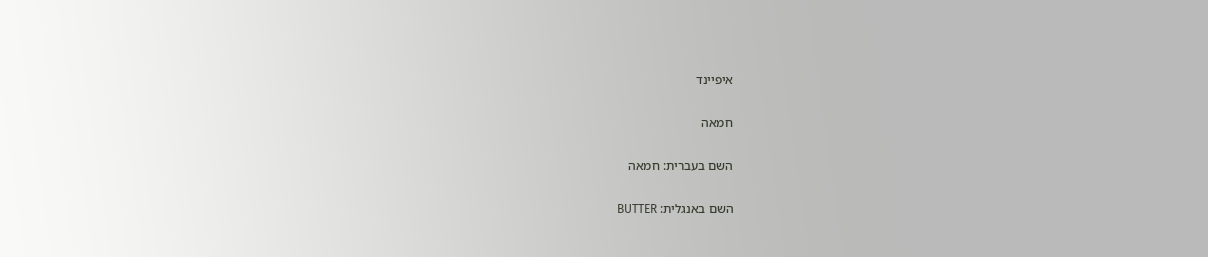איפיינד

חמאה

השם בעברית: חמאה

השם באנגלית: BUTTER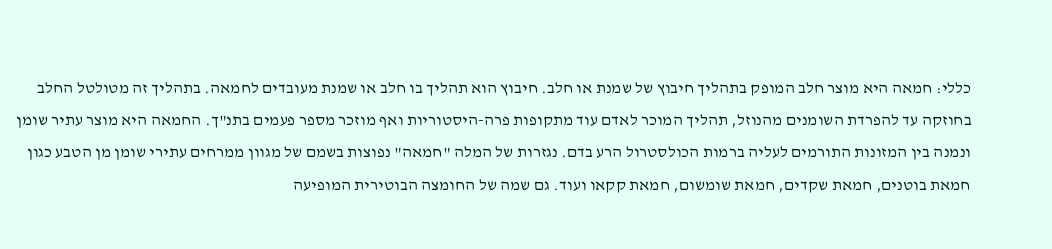כללי: חמאה היא מוצר חלב המופק בתהליך חיבוץ של שמנת או חלב. חיבוץ הוא תהליך בו חלב או שמנת מעובדים לחמאה. בתהליך זה מטולטל החלב בחוזקה עד להפרדת השומנים מהנוזל, תהליך המוכר לאדם עוד מתקופות פרה-היסטוריות ואף מוזכר מספר פעמים בתנ"ך. החמאה היא מוצר עתיר שומן ונמנה בין המזונות התורמים לעליה ברמות הכולסטרול הרע בדם. נגזרות של המלה "חמאה" נפוצות בשמם של מגוון ממרחים עתירי שומן מן הטבע כגון חמאת בוטנים, חמאת שקדים, חמאת שומשום, חמאת קקאו ועוד. גם שמה של החומצה הבוטירית המופיעה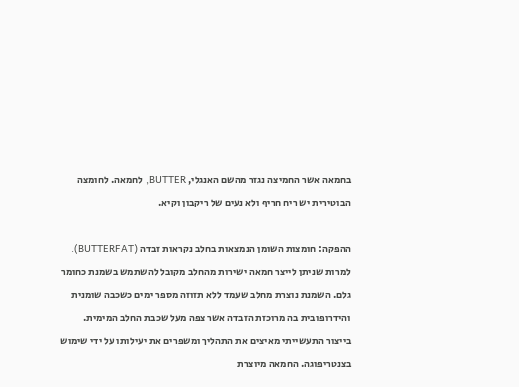בחמאה אשר החמיצה נגזר מהשם האנגלי, BUTTER, לחמאה. לחומצה הבוטירית יש ריח חריף ולא נעים של ריקבון וקיא.

ההפקה: חומצות השומן הנמצאות בחלב נקראות זבדה (BUTTERFAT). למרות שניתן לייצר חמאה ישירות מהחלב מקובל להשתמש בשמנת כחומר גלם. השמנת נוצרת מחלב שעמד ללא תזוזה מספר ימים כשכבה שומנית והידרופובית בה מרוכזת הזבדה אשר צפה מעל שכבת החלב המימית. בייצור התעשייתי מאיצים את התהליך ומשפרים את יעילותו על ידי שימוש בצנטריפוגה. החמאה מיוצרת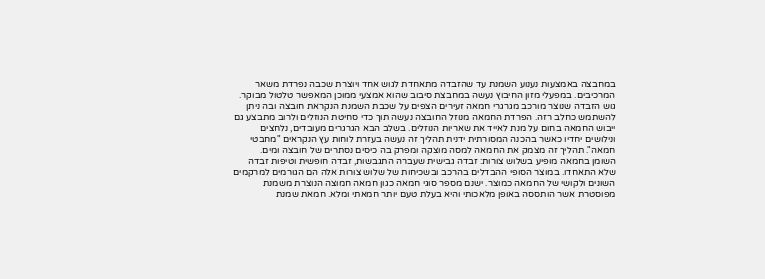במחבצה באמצעות נענוע השמנת עד שהזבדה מתאחדת לגוש אחד ויוצרת שכבה נפרדת משאר המרכיבים. במפעלי מזון החיבוץ נעשה במחבצת סיבוב שהוא אמצעי ממוכן המאפשר טלטול מבוקר. גוש הזבדה שנוצר מורכב מגרגרי חמאה זעירים הצפים על שכבת השמנת הנקראת חובצה ובה ניתן להשתמש כחלב רזה. הפרדת החמאה מנוזל החובצה נעשה תוך כדי סחיטת הנוזלים ולרוב מתבצע גם ייבוש החמאה בחום על מנת לאייד את שאריות הנוזלים. בשלב הבא הגרגרים מעובדים, נלחצים ונילושים יחדיו כאשר בהכנה המסורתית ידנית תהליך זה נעשה בעזרת לוחות עץ הנקראים "מחבטי חמאה". תהליך זה מצמק את החמאה למסה מוצקה ומפרק בה כיסים נסתרים של חובצה ומים.
השומן בחמאה מופיע בשלוש צורות: זבדה גבישית שעברה התגבשות, זבדה חופשית וטיפות זבדה שלא התאחדו. במוצר הסופי ההבדלים בהרכב ובשכיחות של שלוש צורות אלה הם הגורמים למרקמים השונים ולקושי של החמאה כמוצר. ישנם מספר סוגי חמאה כגון חמאה חמוצה הנוצרת משמנת מפוסטרת אשר הותססה באופן מלאכותי והיא בעלת טעם יותר חמאתי ומלא. חמאת שמנת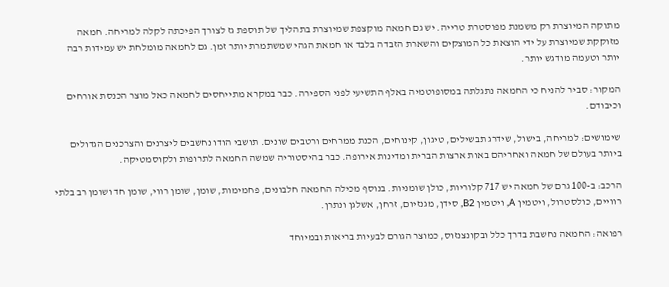מתוקה המיוצרת רק משמנת מפוסטרת טרייה. יש גם חמאה מוקצפת שמיוצרת בתהליך של תוספת גז לצורך הפיכתה לקלה למריחה. חמאה מזוקקת שמיוצרת על ידי הוצאת כל המוצקים והשארת הזבדה בלבד או חמאת הגהי שמשתמרת יותר זמן. גם לחמאה מומלחת יש עמידות רבה יותר וטעמה מודגש יותר.

המקור: סביר להניח כי החמאה נתגלתה במסופוטמיה באלף התשיעי לפני הספירה. כבר במקרא מתייחסים לחמאה כאל מוצר הכנסת אורחים וכיבודם.

שימושים: למריחה, בישול, שידרג תבשילים, טיגון, קינוחים, הכנת ממרחים ורטבים שונים. תושבי הודו נחשבים ליצרנים והצרכנים הגדולים ביותר בעולם של חמאה ואחריהם באות ארצות הברית ומדינות אירופה. כבר בהיסטוריה שמשה החמאה לתרופות ולקוסמטיקה.

הרכב: ב-100 גרם של חמאה יש 717 קלוריות, כולן שומניות. בנוסף מכילה החמאה חלבונים, פחמימות, שומן, שומן רווי, שומן חד ושומן רב בלתי רוויים, כולסטרול, ויטמין A, ויטמין B2, סידן, מגנזיום, זרחן, אשלגן ונתרן.

רפואה: החמאה נחשבת בדרך כלל ובקונצנזוס, כמוצר הגורם לבעיות בריאות ובמיוחד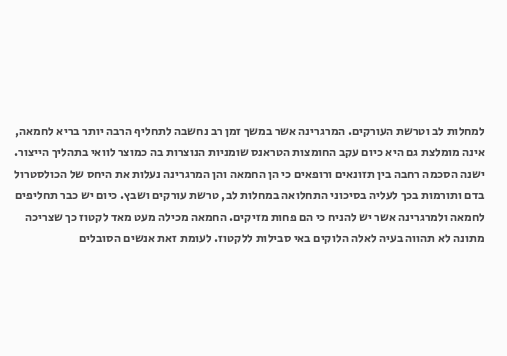למחלות לב וטרשת העורקים. המרגרינה אשר במשך זמן רב נחשבה לתחליף הרבה יותר בריא לחמאה, אינה מומלצת גם היא כיום עקב החומצות הטראנס שומניות הנוצרות בה כמוצר לוואי בתהליך הייצור. ישנה הסכמה רחבה בין תזונאים ורופאים כי הן החמאה והן המרגרינה נעלות את היחס של הכולסטרול בדם ותורמות בכך לעליה בסיכוני התחלואה במחלות לב, טרשת עורקים ושבץ. כיום יש כבר תחליפים לחמאה ולמרגרינה אשר יש להניח כי הם פחות מזיקים. החמאה מכילה מעט מאד לקטוז כך שצריכה מתונה לא תהווה בעיה לאלה הלוקים באי סבילות ללקטוז. לעומת זאת אנשים הסובלים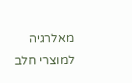מאלרגיה למוצרי חלב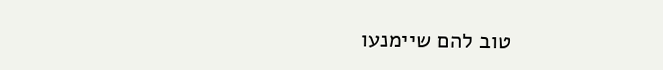טוב להם שיימנעו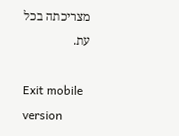מצריכתה בכל עת.

Exit mobile version